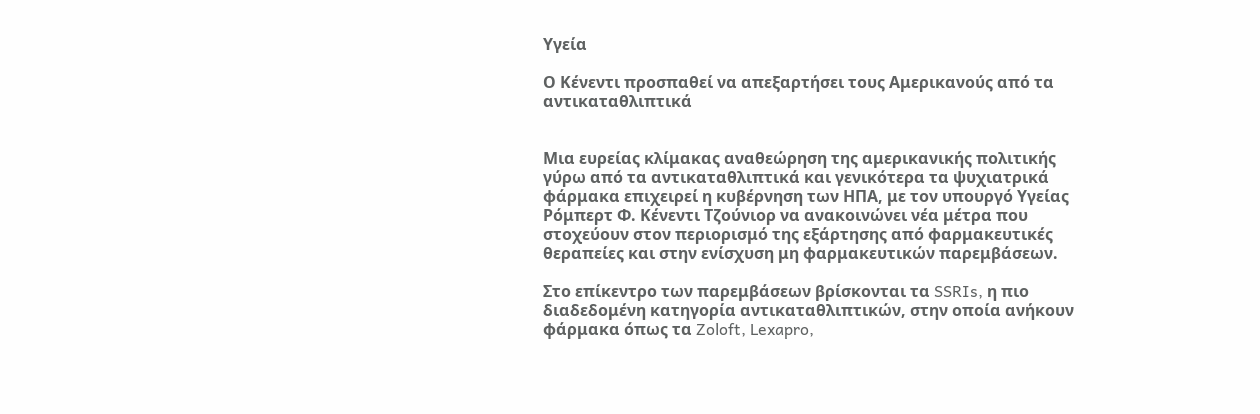Υγεία

Ο Κένεντι προσπαθεί να απεξαρτήσει τους Αμερικανούς από τα αντικαταθλιπτικά


Μια ευρείας κλίμακας αναθεώρηση της αμερικανικής πολιτικής γύρω από τα αντικαταθλιπτικά και γενικότερα τα ψυχιατρικά φάρμακα επιχειρεί η κυβέρνηση των ΗΠΑ, με τον υπουργό Υγείας Ρόμπερτ Φ. Κένεντι Τζούνιορ να ανακοινώνει νέα μέτρα που στοχεύουν στον περιορισμό της εξάρτησης από φαρμακευτικές θεραπείες και στην ενίσχυση μη φαρμακευτικών παρεμβάσεων.

Στο επίκεντρο των παρεμβάσεων βρίσκονται τα SSRIs, η πιο διαδεδομένη κατηγορία αντικαταθλιπτικών, στην οποία ανήκουν φάρμακα όπως τα Zoloft, Lexapro,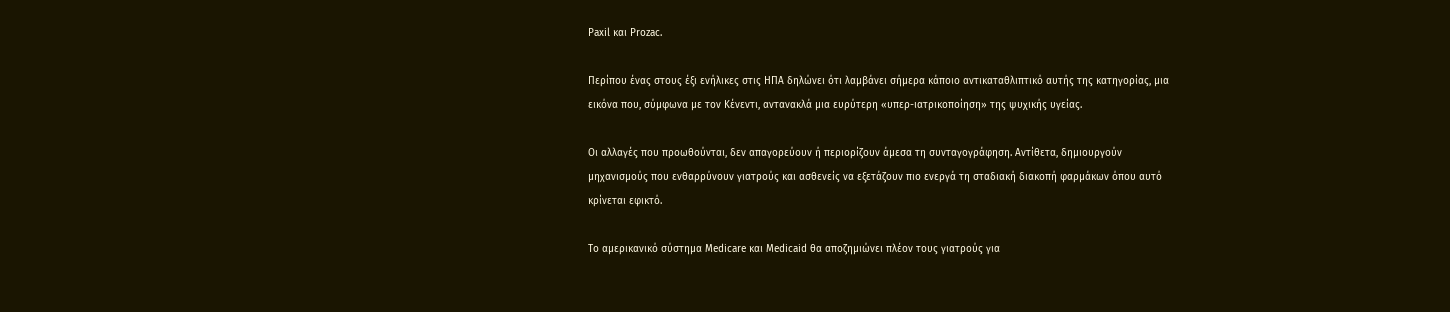Paxil και Prozac.

Περίπου ένας στους έξι ενήλικες στις ΗΠΑ δηλώνει ότι λαμβάνει σήμερα κάποιο αντικαταθλιπτικό αυτής της κατηγορίας, μια εικόνα που, σύμφωνα με τον Κένεντι, αντανακλά μια ευρύτερη «υπερ-ιατρικοποίηση» της ψυχικής υγείας.

Οι αλλαγές που προωθούνται, δεν απαγορεύουν ή περιορίζουν άμεσα τη συνταγογράφηση. Αντίθετα, δημιουργούν μηχανισμούς που ενθαρρύνουν γιατρούς και ασθενείς να εξετάζουν πιο ενεργά τη σταδιακή διακοπή φαρμάκων όπου αυτό κρίνεται εφικτό.

Το αμερικανικό σύστημα Medicare και Medicaid θα αποζημιώνει πλέον τους γιατρούς για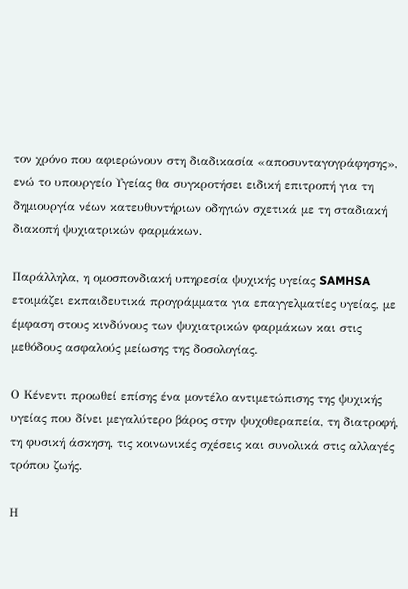τον χρόνο που αφιερώνουν στη διαδικασία «αποσυνταγογράφησης», ενώ το υπουργείο Υγείας θα συγκροτήσει ειδική επιτροπή για τη δημιουργία νέων κατευθυντήριων οδηγιών σχετικά με τη σταδιακή διακοπή ψυχιατρικών φαρμάκων.

Παράλληλα, η ομοσπονδιακή υπηρεσία ψυχικής υγείας SAMHSA ετοιμάζει εκπαιδευτικά προγράμματα για επαγγελματίες υγείας, με έμφαση στους κινδύνους των ψυχιατρικών φαρμάκων και στις μεθόδους ασφαλούς μείωσης της δοσολογίας.

Ο Κένεντι προωθεί επίσης ένα μοντέλο αντιμετώπισης της ψυχικής υγείας που δίνει μεγαλύτερο βάρος στην ψυχοθεραπεία, τη διατροφή, τη φυσική άσκηση, τις κοινωνικές σχέσεις και συνολικά στις αλλαγές τρόπου ζωής.

Η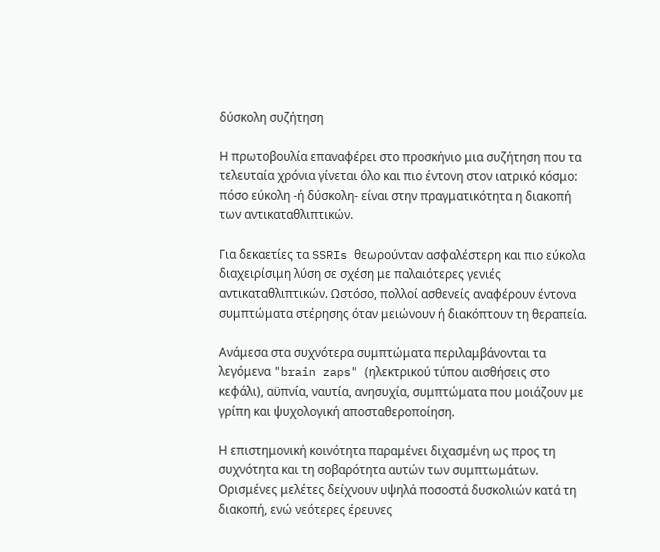δύσκολη συζήτηση

Η πρωτοβουλία επαναφέρει στο προσκήνιο μια συζήτηση που τα τελευταία χρόνια γίνεται όλο και πιο έντονη στον ιατρικό κόσμο: πόσο εύκολη -ή δύσκολη- είναι στην πραγματικότητα η διακοπή των αντικαταθλιπτικών.

Για δεκαετίες τα SSRIs θεωρούνταν ασφαλέστερη και πιο εύκολα διαχειρίσιμη λύση σε σχέση με παλαιότερες γενιές αντικαταθλιπτικών. Ωστόσο, πολλοί ασθενείς αναφέρουν έντονα συμπτώματα στέρησης όταν μειώνουν ή διακόπτουν τη θεραπεία.

Ανάμεσα στα συχνότερα συμπτώματα περιλαμβάνονται τα λεγόμενα "brain zaps" (ηλεκτρικού τύπου αισθήσεις στο κεφάλι), αϋπνία, ναυτία, ανησυχία, συμπτώματα που μοιάζουν με γρίπη και ψυχολογική αποσταθεροποίηση.

Η επιστημονική κοινότητα παραμένει διχασμένη ως προς τη συχνότητα και τη σοβαρότητα αυτών των συμπτωμάτων. Ορισμένες μελέτες δείχνουν υψηλά ποσοστά δυσκολιών κατά τη διακοπή, ενώ νεότερες έρευνες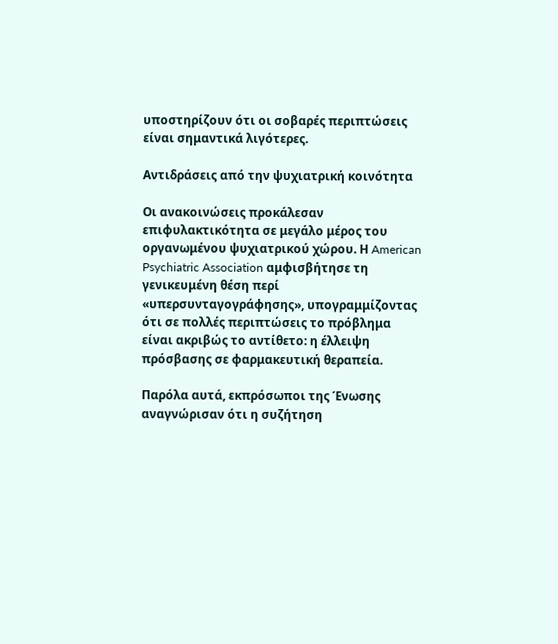υποστηρίζουν ότι οι σοβαρές περιπτώσεις είναι σημαντικά λιγότερες.

Αντιδράσεις από την ψυχιατρική κοινότητα

Οι ανακοινώσεις προκάλεσαν επιφυλακτικότητα σε μεγάλο μέρος του οργανωμένου ψυχιατρικού χώρου. Η American Psychiatric Association αμφισβήτησε τη γενικευμένη θέση περί «υπερσυνταγογράφησης», υπογραμμίζοντας ότι σε πολλές περιπτώσεις το πρόβλημα είναι ακριβώς το αντίθετο: η έλλειψη πρόσβασης σε φαρμακευτική θεραπεία.

Παρόλα αυτά, εκπρόσωποι της Ένωσης αναγνώρισαν ότι η συζήτηση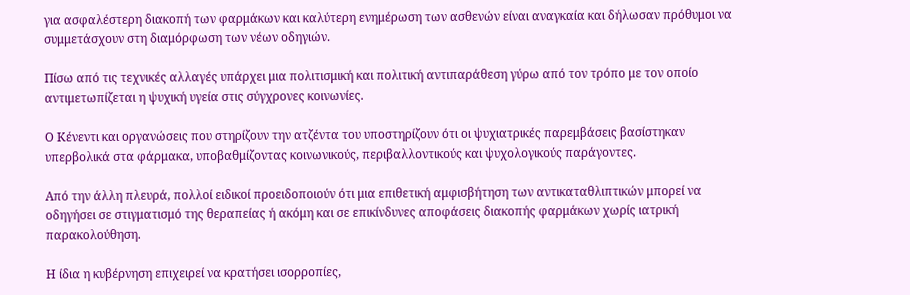για ασφαλέστερη διακοπή των φαρμάκων και καλύτερη ενημέρωση των ασθενών είναι αναγκαία και δήλωσαν πρόθυμοι να συμμετάσχουν στη διαμόρφωση των νέων οδηγιών.

Πίσω από τις τεχνικές αλλαγές υπάρχει μια πολιτισμική και πολιτική αντιπαράθεση γύρω από τον τρόπο με τον οποίο αντιμετωπίζεται η ψυχική υγεία στις σύγχρονες κοινωνίες.

Ο Κένεντι και οργανώσεις που στηρίζουν την ατζέντα του υποστηρίζουν ότι οι ψυχιατρικές παρεμβάσεις βασίστηκαν υπερβολικά στα φάρμακα, υποβαθμίζοντας κοινωνικούς, περιβαλλοντικούς και ψυχολογικούς παράγοντες.

Από την άλλη πλευρά, πολλοί ειδικοί προειδοποιούν ότι μια επιθετική αμφισβήτηση των αντικαταθλιπτικών μπορεί να οδηγήσει σε στιγματισμό της θεραπείας ή ακόμη και σε επικίνδυνες αποφάσεις διακοπής φαρμάκων χωρίς ιατρική παρακολούθηση.

Η ίδια η κυβέρνηση επιχειρεί να κρατήσει ισορροπίες,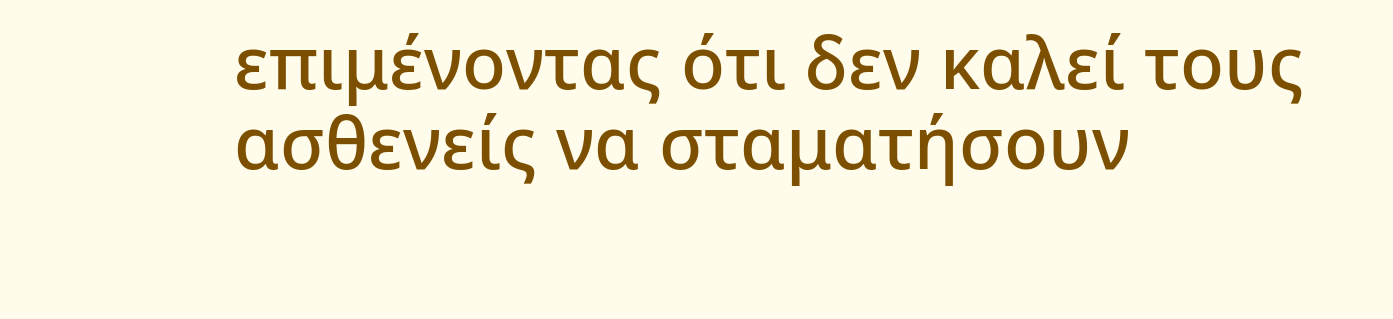επιμένοντας ότι δεν καλεί τους ασθενείς να σταματήσουν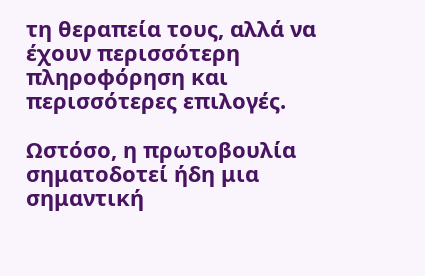τη θεραπεία τους, αλλά να έχουν περισσότερη πληροφόρηση και περισσότερες επιλογές.

Ωστόσο, η πρωτοβουλία σηματοδοτεί ήδη μια σημαντική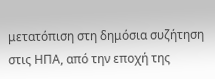μετατόπιση στη δημόσια συζήτηση στις ΗΠΑ, από την εποχή της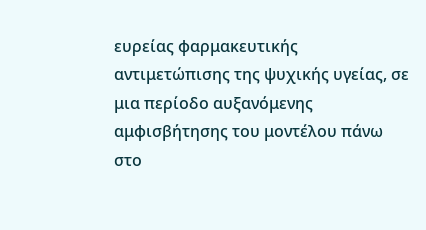ευρείας φαρμακευτικής αντιμετώπισης της ψυχικής υγείας, σε μια περίοδο αυξανόμενης αμφισβήτησης του μοντέλου πάνω στο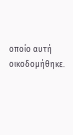οποίο αυτή οικοδομήθηκε.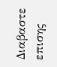Διαβαστε επισης